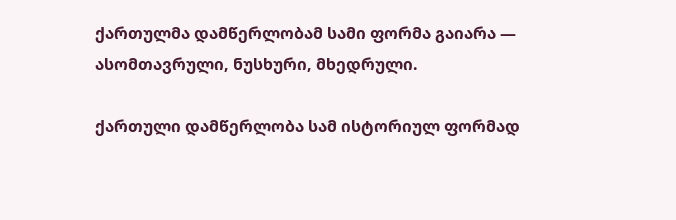ქართულმა დამწერლობამ სამი ფორმა გაიარა — ასომთავრული, ნუსხური, მხედრული.

ქართული დამწერლობა სამ ისტორიულ ფორმად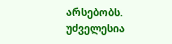არსებობს. უძველესია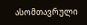ასომთავრული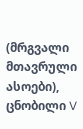(მრგვალი მთავრული ასოები), ცნობილი V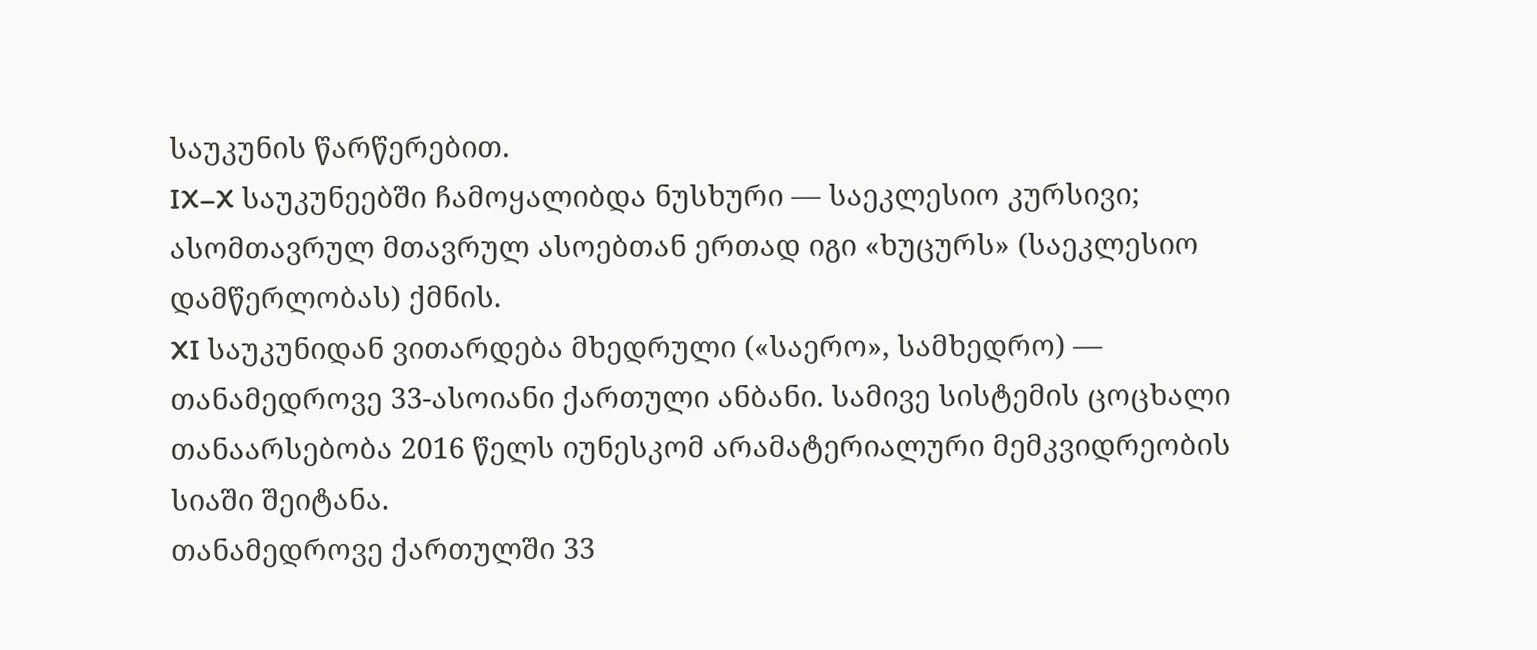საუკუნის წარწერებით.
IX–X საუკუნეებში ჩამოყალიბდა ნუსხური — საეკლესიო კურსივი; ასომთავრულ მთავრულ ასოებთან ერთად იგი «ხუცურს» (საეკლესიო დამწერლობას) ქმნის.
XI საუკუნიდან ვითარდება მხედრული («საერო», სამხედრო) — თანამედროვე 33-ასოიანი ქართული ანბანი. სამივე სისტემის ცოცხალი თანაარსებობა 2016 წელს იუნესკომ არამატერიალური მემკვიდრეობის სიაში შეიტანა.
თანამედროვე ქართულში 33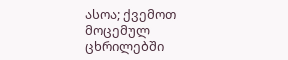ასოა; ქვემოთ მოცემულ ცხრილებში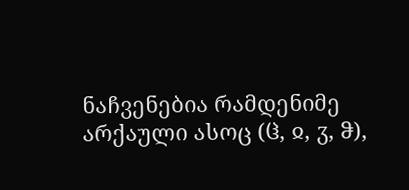ნაჩვენებია რამდენიმე არქაული ასოც (ჱ, ჲ, ჳ, ჵ),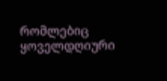რომლებიც ყოველდღიური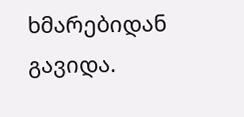ხმარებიდან გავიდა.